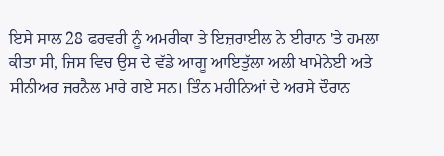ਇਸੇ ਸਾਲ 28 ਫਰਵਰੀ ਨੂੰ ਅਮਰੀਕਾ ਤੇ ਇਜ਼ਰਾਈਲ ਨੇ ਈਰਾਨ 'ਤੇ ਹਮਲਾ ਕੀਤਾ ਸੀ, ਜਿਸ ਵਿਚ ਉਸ ਦੇ ਵੱਡੇ ਆਗੂ ਆਇਤੁੱਲਾ ਅਲੀ ਖਾਮੇਨੇਈ ਅਤੇ ਸੀਨੀਅਰ ਜਰਨੈਲ ਮਾਰੇ ਗਏ ਸਨ। ਤਿੰਨ ਮਹੀਨਿਆਂ ਦੇ ਅਰਸੇ ਦੌਰਾਨ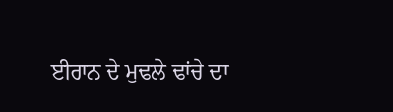ਈਰਾਨ ਦੇ ਮੁਢਲੇ ਢਾਂਚੇ ਦਾ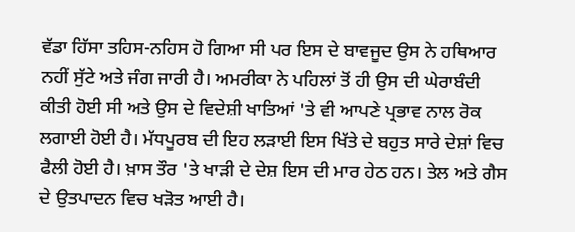ਵੱਡਾ ਹਿੱਸਾ ਤਹਿਸ-ਨਹਿਸ ਹੋ ਗਿਆ ਸੀ ਪਰ ਇਸ ਦੇ ਬਾਵਜੂਦ ਉਸ ਨੇ ਹਥਿਆਰ ਨਹੀਂ ਸੁੱਟੇ ਅਤੇ ਜੰਗ ਜਾਰੀ ਹੈ। ਅਮਰੀਕਾ ਨੇ ਪਹਿਲਾਂ ਤੋਂ ਹੀ ਉਸ ਦੀ ਘੇਰਾਬੰਦੀ ਕੀਤੀ ਹੋਈ ਸੀ ਅਤੇ ਉਸ ਦੇ ਵਿਦੇਸ਼ੀ ਖਾਤਿਆਂ 'ਤੇ ਵੀ ਆਪਣੇ ਪ੍ਰਭਾਵ ਨਾਲ ਰੋਕ ਲਗਾਈ ਹੋਈ ਹੈ। ਮੱਧਪੂਰਬ ਦੀ ਇਹ ਲੜਾਈ ਇਸ ਖਿੱਤੇ ਦੇ ਬਹੁਤ ਸਾਰੇ ਦੇਸ਼ਾਂ ਵਿਚ ਫੈਲੀ ਹੋਈ ਹੈ। ਖ਼ਾਸ ਤੌਰ 'ਤੇ ਖਾੜੀ ਦੇ ਦੇਸ਼ ਇਸ ਦੀ ਮਾਰ ਹੇਠ ਹਨ। ਤੇਲ ਅਤੇ ਗੈਸ ਦੇ ਉਤਪਾਦਨ ਵਿਚ ਖੜੋਤ ਆਈ ਹੈ।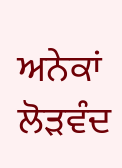ਅਨੇਕਾਂ ਲੋੜਵੰਦ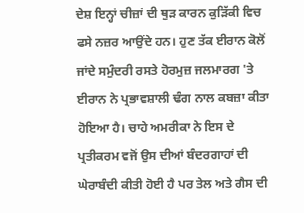ਦੇਸ਼ ਇਨ੍ਹਾਂ ਚੀਜ਼ਾਂ ਦੀ ਥੁੜ ਕਾਰਨ ਕੁੜਿੱਕੀ ਵਿਚ ਫਸੇ ਨਜ਼ਰ ਆਉਂਦੇ ਹਨ। ਹੁਣ ਤੱਕ ਈਰਾਨ ਕੋਲੋਂ ਜਾਂਦੇ ਸਮੁੰਦਰੀ ਰਸਤੇ ਹੋਰਮੁਜ਼ ਜਲਮਾਰਗ 'ਤੇ ਈਰਾਨ ਨੇ ਪ੍ਰਭਾਵਸ਼ਾਲੀ ਢੰਗ ਨਾਲ ਕਬਜ਼ਾ ਕੀਤਾ ਹੋਇਆ ਹੈ। ਚਾਹੇ ਅਮਰੀਕਾ ਨੇ ਇਸ ਦੇ ਪ੍ਰਤੀਕਰਮ ਵਜੋਂ ਉਸ ਦੀਆਂ ਬੰਦਰਗਾਹਾਂ ਦੀ ਘੇਰਾਬੰਦੀ ਕੀਤੀ ਹੋਈ ਹੈ ਪਰ ਤੇਲ ਅਤੇ ਗੈਸ ਦੀ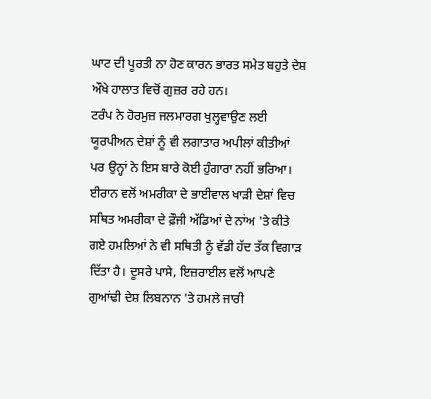ਘਾਟ ਦੀ ਪੂਰਤੀ ਨਾ ਹੋਣ ਕਾਰਨ ਭਾਰਤ ਸਮੇਤ ਬਹੁਤੇ ਦੇਸ਼ ਔਖੇ ਹਾਲਾਤ ਵਿਚੋਂ ਗੁਜ਼ਰ ਰਹੇ ਹਨ।
ਟਰੰਪ ਨੇ ਹੋਰਮੁਜ਼ ਜਲਮਾਰਗ ਖੁਲ੍ਹਵਾਉਣ ਲਈ ਯੂਰਪੀਅਨ ਦੇਸ਼ਾਂ ਨੂੰ ਵੀ ਲਗਾਤਾਰ ਅਪੀਲਾਂ ਕੀਤੀਆਂ ਪਰ ਉਨ੍ਹਾਂ ਨੇ ਇਸ ਬਾਰੇ ਕੋਈ ਹੁੰਗਾਰਾ ਨਹੀਂ ਭਰਿਆ। ਈਰਾਨ ਵਲੋਂ ਅਮਰੀਕਾ ਦੇ ਭਾਈਵਾਲ ਖਾੜੀ ਦੇਸ਼ਾਂ ਵਿਚ ਸਥਿਤ ਅਮਰੀਕਾ ਦੇ ਫ਼ੌਜੀ ਅੱਡਿਆਂ ਦੇ ਨਾਂਅ 'ਤੇ ਕੀਤੇ ਗਏ ਹਮਲਿਆਂ ਨੇ ਵੀ ਸਥਿਤੀ ਨੂੰ ਵੱਡੀ ਹੱਦ ਤੱਕ ਵਿਗਾੜ ਦਿੱਤਾ ਹੈ। ਦੂਸਰੇ ਪਾਸੇ, ਇਜ਼ਰਾਈਲ ਵਲੋਂ ਆਪਣੇ ਗੁਆਂਢੀ ਦੇਸ਼ ਲਿਬਨਾਨ 'ਤੇ ਹਮਲੇ ਜਾਰੀ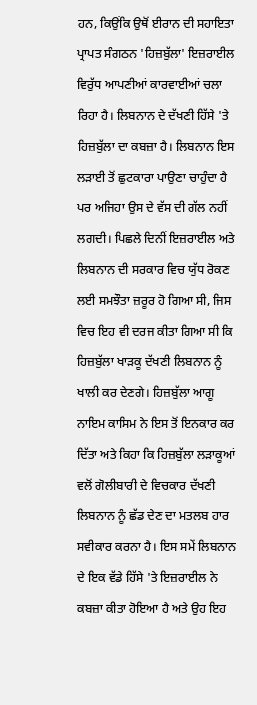ਹਨ, ਕਿਉਂਕਿ ਉਥੋਂ ਈਰਾਨ ਦੀ ਸਹਾਇਤਾ ਪ੍ਰਾਪਤ ਸੰਗਠਨ 'ਹਿਜ਼ਬੁੱਲਾ' ਇਜ਼ਰਾਈਲ ਵਿਰੁੱਧ ਆਪਣੀਆਂ ਕਾਰਵਾਈਆਂ ਚਲਾ ਰਿਹਾ ਹੈ। ਲਿਬਨਾਨ ਦੇ ਦੱਖਣੀ ਹਿੱਸੇ 'ਤੇ ਹਿਜ਼ਬੁੱਲਾ ਦਾ ਕਬਜ਼ਾ ਹੈ। ਲਿਬਨਾਨ ਇਸ ਲੜਾਈ ਤੋਂ ਛੁਟਕਾਰਾ ਪਾਉਣਾ ਚਾਹੁੰਦਾ ਹੈ ਪਰ ਅਜਿਹਾ ਉਸ ਦੇ ਵੱਸ ਦੀ ਗੱਲ ਨਹੀਂ ਲਗਦੀ। ਪਿਛਲੇ ਦਿਨੀਂ ਇਜ਼ਰਾਈਲ ਅਤੇ ਲਿਬਨਾਨ ਦੀ ਸਰਕਾਰ ਵਿਚ ਯੁੱਧ ਰੋਕਣ ਲਈ ਸਮਝੌਤਾ ਜ਼ਰੂਰ ਹੋ ਗਿਆ ਸੀ, ਜਿਸ ਵਿਚ ਇਹ ਵੀ ਦਰਜ ਕੀਤਾ ਗਿਆ ਸੀ ਕਿ ਹਿਜ਼ਬੁੱਲਾ ਖਾੜਕੂ ਦੱਖਣੀ ਲਿਬਨਾਨ ਨੂੰ ਖਾਲੀ ਕਰ ਦੇਣਗੇ। ਹਿਜ਼ਬੁੱਲਾ ਆਗੂ ਨਾਇਮ ਕਾਸਿਮ ਨੇ ਇਸ ਤੋਂ ਇਨਕਾਰ ਕਰ ਦਿੱਤਾ ਅਤੇ ਕਿਹਾ ਕਿ ਹਿਜ਼ਬੁੱਲਾ ਲੜਾਕੂਆਂ ਵਲੋਂ ਗੋਲੀਬਾਰੀ ਦੇ ਵਿਚਕਾਰ ਦੱਖਣੀ ਲਿਬਨਾਨ ਨੂੰ ਛੱਡ ਦੇਣ ਦਾ ਮਤਲਬ ਹਾਰ ਸਵੀਕਾਰ ਕਰਨਾ ਹੈ। ਇਸ ਸਮੇਂ ਲਿਬਨਾਨ ਦੇ ਇਕ ਵੱਡੇ ਹਿੱਸੇ 'ਤੇ ਇਜ਼ਰਾਈਲ ਨੇ ਕਬਜ਼ਾ ਕੀਤਾ ਹੋਇਆ ਹੈ ਅਤੇ ਉਹ ਇਹ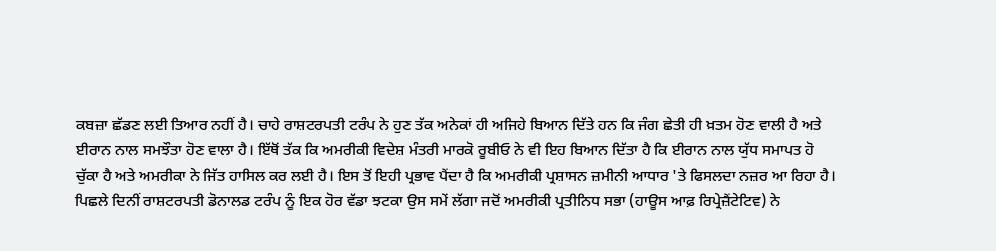ਕਬਜ਼ਾ ਛੱਡਣ ਲਈ ਤਿਆਰ ਨਹੀਂ ਹੈ। ਚਾਹੇ ਰਾਸ਼ਟਰਪਤੀ ਟਰੰਪ ਨੇ ਹੁਣ ਤੱਕ ਅਨੇਕਾਂ ਹੀ ਅਜਿਹੇ ਬਿਆਨ ਦਿੱਤੇ ਹਨ ਕਿ ਜੰਗ ਛੇਤੀ ਹੀ ਖ਼ਤਮ ਹੋਣ ਵਾਲੀ ਹੈ ਅਤੇ ਈਰਾਨ ਨਾਲ ਸਮਝੌਤਾ ਹੋਣ ਵਾਲਾ ਹੈ। ਇੱਥੋਂ ਤੱਕ ਕਿ ਅਮਰੀਕੀ ਵਿਦੇਸ਼ ਮੰਤਰੀ ਮਾਰਕੋ ਰੂਬੀਓ ਨੇ ਵੀ ਇਹ ਬਿਆਨ ਦਿੱਤਾ ਹੈ ਕਿ ਈਰਾਨ ਨਾਲ ਯੁੱਧ ਸਮਾਪਤ ਹੋ ਚੁੱਕਾ ਹੈ ਅਤੇ ਅਮਰੀਕਾ ਨੇ ਜਿੱਤ ਹਾਸਿਲ ਕਰ ਲਈ ਹੈ। ਇਸ ਤੋਂ ਇਹੀ ਪ੍ਰਭਾਵ ਪੈਂਦਾ ਹੈ ਕਿ ਅਮਰੀਕੀ ਪ੍ਰਸ਼ਾਸਨ ਜ਼ਮੀਨੀ ਆਧਾਰ 'ਤੇ ਫਿਸਲਦਾ ਨਜ਼ਰ ਆ ਰਿਹਾ ਹੈ।
ਪਿਛਲੇ ਦਿਨੀਂ ਰਾਸ਼ਟਰਪਤੀ ਡੋਨਾਲਡ ਟਰੰਪ ਨੂੰ ਇਕ ਹੋਰ ਵੱਡਾ ਝਟਕਾ ਉਸ ਸਮੇਂ ਲੱਗਾ ਜਦੋਂ ਅਮਰੀਕੀ ਪ੍ਰਤੀਨਿਧ ਸਭਾ (ਹਾਊਸ ਆਫ਼ ਰਿਪ੍ਰੇਜ਼ੈਂਟੇਟਿਵ) ਨੇ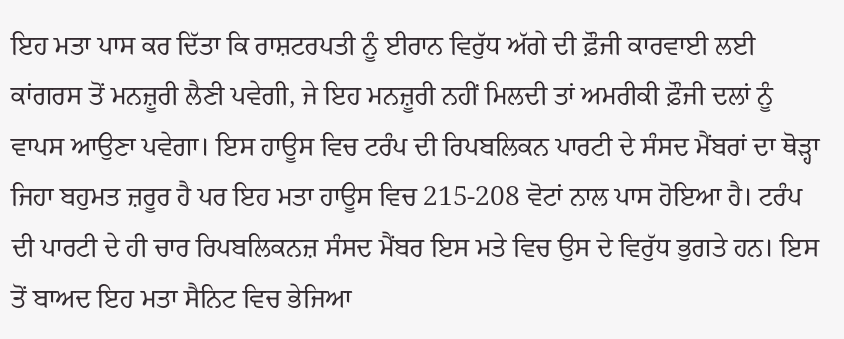ਇਹ ਮਤਾ ਪਾਸ ਕਰ ਦਿੱਤਾ ਕਿ ਰਾਸ਼ਟਰਪਤੀ ਨੂੰ ਈਰਾਨ ਵਿਰੁੱਧ ਅੱਗੇ ਦੀ ਫ਼ੌਜੀ ਕਾਰਵਾਈ ਲਈ ਕਾਂਗਰਸ ਤੋਂ ਮਨਜ਼ੂਰੀ ਲੈਣੀ ਪਵੇਗੀ, ਜੇ ਇਹ ਮਨਜ਼ੂਰੀ ਨਹੀਂ ਮਿਲਦੀ ਤਾਂ ਅਮਰੀਕੀ ਫ਼ੌਜੀ ਦਲਾਂ ਨੂੰ ਵਾਪਸ ਆਉਣਾ ਪਵੇਗਾ। ਇਸ ਹਾਊਸ ਵਿਚ ਟਰੰਪ ਦੀ ਰਿਪਬਲਿਕਨ ਪਾਰਟੀ ਦੇ ਸੰਸਦ ਮੈਂਬਰਾਂ ਦਾ ਥੋੜ੍ਹਾ ਜਿਹਾ ਬਹੁਮਤ ਜ਼ਰੂਰ ਹੈ ਪਰ ਇਹ ਮਤਾ ਹਾਊਸ ਵਿਚ 215-208 ਵੋਟਾਂ ਨਾਲ ਪਾਸ ਹੋਇਆ ਹੈ। ਟਰੰਪ ਦੀ ਪਾਰਟੀ ਦੇ ਹੀ ਚਾਰ ਰਿਪਬਲਿਕਨਜ਼ ਸੰਸਦ ਮੈਂਬਰ ਇਸ ਮਤੇ ਵਿਚ ਉਸ ਦੇ ਵਿਰੁੱਧ ਭੁਗਤੇ ਹਨ। ਇਸ ਤੋਂ ਬਾਅਦ ਇਹ ਮਤਾ ਸੈਨਿਟ ਵਿਚ ਭੇਜਿਆ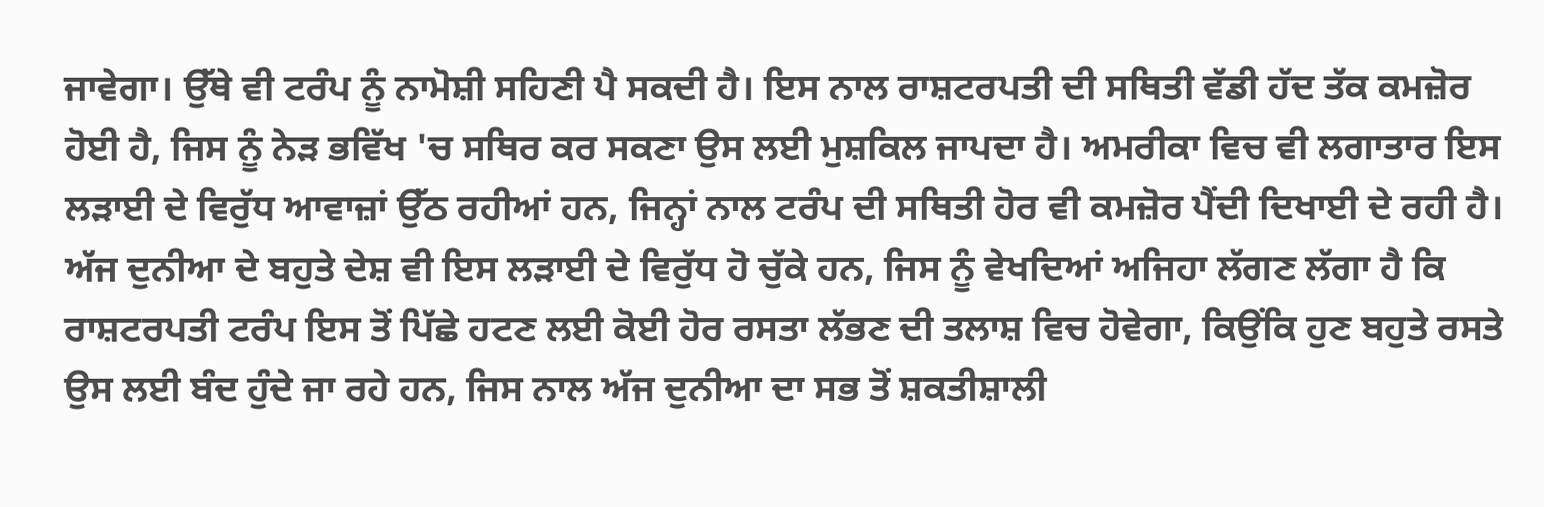ਜਾਵੇਗਾ। ਉੱਥੇ ਵੀ ਟਰੰਪ ਨੂੰ ਨਾਮੋਸ਼ੀ ਸਹਿਣੀ ਪੈ ਸਕਦੀ ਹੈ। ਇਸ ਨਾਲ ਰਾਸ਼ਟਰਪਤੀ ਦੀ ਸਥਿਤੀ ਵੱਡੀ ਹੱਦ ਤੱਕ ਕਮਜ਼ੋਰ ਹੋਈ ਹੈ, ਜਿਸ ਨੂੰ ਨੇੜ ਭਵਿੱਖ 'ਚ ਸਥਿਰ ਕਰ ਸਕਣਾ ਉਸ ਲਈ ਮੁਸ਼ਕਿਲ ਜਾਪਦਾ ਹੈ। ਅਮਰੀਕਾ ਵਿਚ ਵੀ ਲਗਾਤਾਰ ਇਸ ਲੜਾਈ ਦੇ ਵਿਰੁੱਧ ਆਵਾਜ਼ਾਂ ਉੱਠ ਰਹੀਆਂ ਹਨ, ਜਿਨ੍ਹਾਂ ਨਾਲ ਟਰੰਪ ਦੀ ਸਥਿਤੀ ਹੋਰ ਵੀ ਕਮਜ਼ੋਰ ਪੈਂਦੀ ਦਿਖਾਈ ਦੇ ਰਹੀ ਹੈ। ਅੱਜ ਦੁਨੀਆ ਦੇ ਬਹੁਤੇ ਦੇਸ਼ ਵੀ ਇਸ ਲੜਾਈ ਦੇ ਵਿਰੁੱਧ ਹੋ ਚੁੱਕੇ ਹਨ, ਜਿਸ ਨੂੰ ਵੇਖਦਿਆਂ ਅਜਿਹਾ ਲੱਗਣ ਲੱਗਾ ਹੈ ਕਿ ਰਾਸ਼ਟਰਪਤੀ ਟਰੰਪ ਇਸ ਤੋਂ ਪਿੱਛੇ ਹਟਣ ਲਈ ਕੋਈ ਹੋਰ ਰਸਤਾ ਲੱਭਣ ਦੀ ਤਲਾਸ਼ ਵਿਚ ਹੋਵੇਗਾ, ਕਿਉਂਕਿ ਹੁਣ ਬਹੁਤੇ ਰਸਤੇ ਉਸ ਲਈ ਬੰਦ ਹੁੰਦੇ ਜਾ ਰਹੇ ਹਨ, ਜਿਸ ਨਾਲ ਅੱਜ ਦੁਨੀਆ ਦਾ ਸਭ ਤੋਂ ਸ਼ਕਤੀਸ਼ਾਲੀ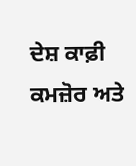ਦੇਸ਼ ਕਾਫ਼ੀ ਕਮਜ਼ੋਰ ਅਤੇ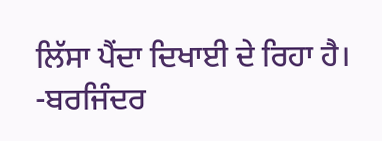ਲਿੱਸਾ ਪੈਂਦਾ ਦਿਖਾਈ ਦੇ ਰਿਹਾ ਹੈ।
-ਬਰਜਿੰਦਰ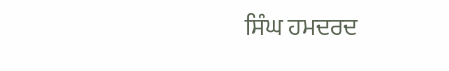ਸਿੰਘ ਹਮਦਰਦ